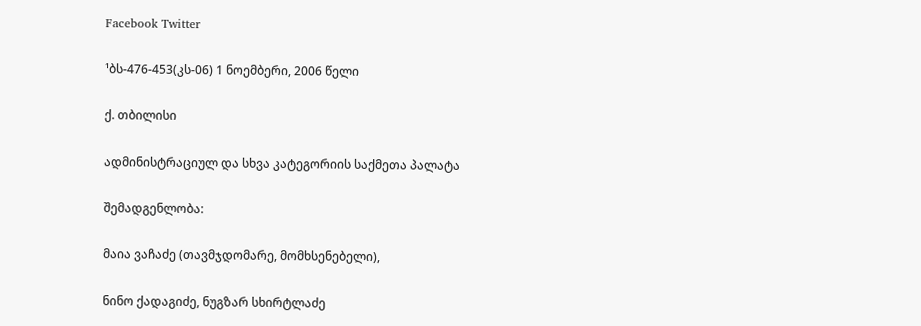Facebook Twitter

¹ბს-476-453(კს-06) 1 ნოემბერი, 2006 წელი

ქ. თბილისი

ადმინისტრაციულ და სხვა კატეგორიის საქმეთა პალატა

შემადგენლობა:

მაია ვაჩაძე (თავმჯდომარე, მომხსენებელი),

ნინო ქადაგიძე, ნუგზარ სხირტლაძე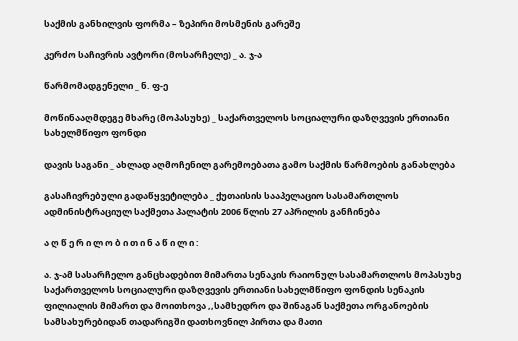საქმის განხილვის ფორმა – ზეპირი მოსმენის გარეშე

კერძო საჩივრის ავტორი (მოსარჩელე) _ ა. ჯ-ა

წარმომადგენელი _ ნ. ფ-ე

მოწინააღმდეგე მხარე (მოპასუხე) _ საქართველოს სოციალური დაზღვევის ერთიანი სახელმწიფო ფონდი

დავის საგანი _ ახლად აღმოჩენილ გარემოებათა გამო საქმის წარმოების განახლება

გასაჩივრებული გადაწყვეტილება _ ქუთაისის სააპელაციო სასამართლოს ადმინისტრაციულ საქმეთა პალატის 2006 წლის 27 აპრილის განჩინება

ა ღ წ ე რ ი ლ ო ბ ი თ ი ნ ა წ ი ლ ი :

ა. ჯ-ამ სასარჩელო განცხადებით მიმართა სენაკის რაიონულ სასამართლოს მოპასუხე საქართველოს სოციალური დაზღვევის ერთიანი სახელმწიფო ფონდის სენაკის ფილიალის მიმართ და მოითხოვა ,,სამხედრო და შინაგან საქმეთა ორგანოების სამსახურებიდან თადარიგში დათხოვნილ პირთა და მათი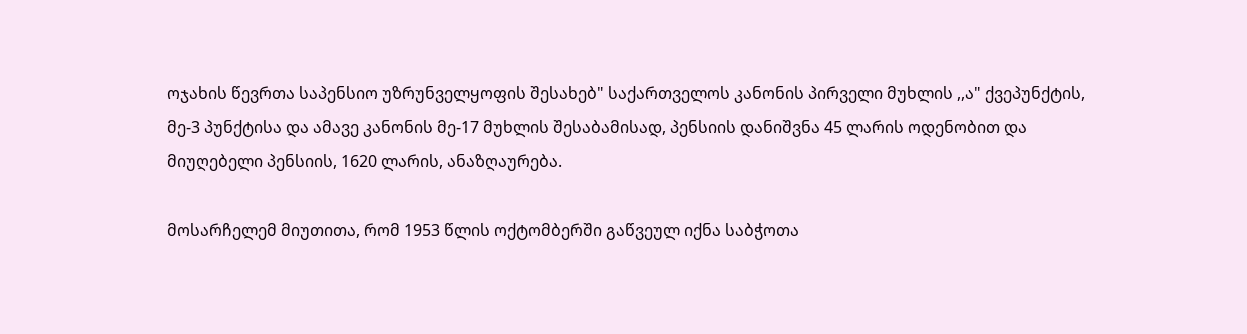ოჯახის წევრთა საპენსიო უზრუნველყოფის შესახებ" საქართველოს კანონის პირველი მუხლის ,,ა" ქვეპუნქტის, მე-3 პუნქტისა და ამავე კანონის მე-17 მუხლის შესაბამისად, პენსიის დანიშვნა 45 ლარის ოდენობით და მიუღებელი პენსიის, 1620 ლარის, ანაზღაურება.

მოსარჩელემ მიუთითა, რომ 1953 წლის ოქტომბერში გაწვეულ იქნა საბჭოთა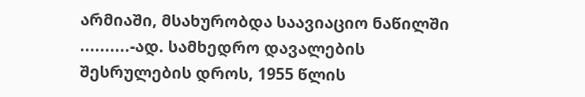არმიაში, მსახურობდა საავიაციო ნაწილში ..........-ად. სამხედრო დავალების შესრულების დროს, 1955 წლის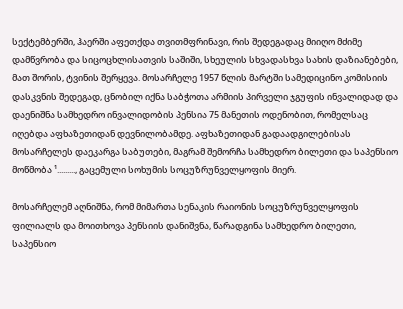სექტემბერში, ჰაერში აფეთქდა თვითმფრინავი, რის შედეგადაც მიიღო მძიმე დამწვრობა და სიცოცხლისათვის საშიში, სხეულის სხვადასხვა სახის დაზიანებები, მათ შორის, ტვინის შერყევა. მოსარჩელე 1957 წლის მარტში სამედიცინო კომისიის დასკვნის შედეგად, ცნობილ იქნა საბჭოთა არმიის პირველი ჯგუფის ინვალიდად და დაენიშნა სამხედრო ინვალიდობის პენსია 75 მანეთის ოდენობით, რომელსაც იღებდა აფხაზეთიდან დევნილობამდე. აფხაზეთიდან გადაადგილებისას მოსარჩელეს დაეკარგა საბუთები, მაგრამ შემორჩა სამხედრო ბილეთი და საპენსიო მოწმობა ¹........., გაცემული სოხუმის სოცუზრუნველყოფის მიერ.

მოსარჩელემ აღნიშნა, რომ მიმართა სენაკის რაიონის სოცუზრუნველყოფის ფილიალს და მოითხოვა პენსიის დანიშვნა, წარადგინა სამხედრო ბილეთი, საპენსიო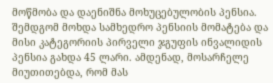მოწმობა და დაენიშნა მოხუცებულობის პენსია. შემდგომ მოხდა სამხედრო პენსიის მომატება და მისი კატეგორიის პირველი ჯგუფის ინვალიდის პენსია გახდა 45 ლარი. ამდენად, მოსარჩელე მიუთითებდა, რომ მას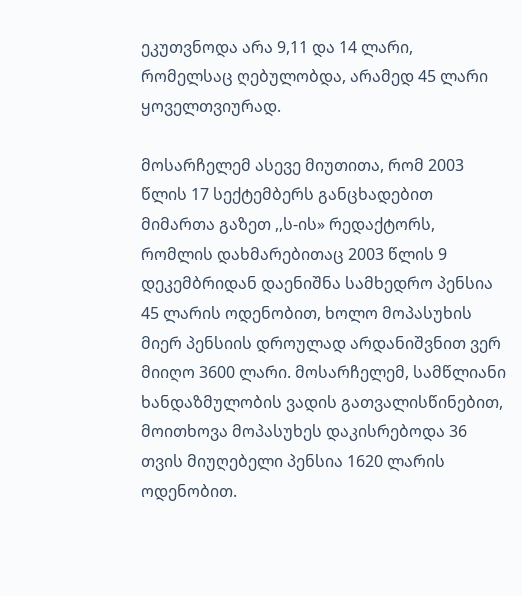ეკუთვნოდა არა 9,11 და 14 ლარი, რომელსაც ღებულობდა, არამედ 45 ლარი ყოველთვიურად.

მოსარჩელემ ასევე მიუთითა, რომ 2003 წლის 17 სექტემბერს განცხადებით მიმართა გაზეთ ,,ს-ის» რედაქტორს, რომლის დახმარებითაც 2003 წლის 9 დეკემბრიდან დაენიშნა სამხედრო პენსია 45 ლარის ოდენობით, ხოლო მოპასუხის მიერ პენსიის დროულად არდანიშვნით ვერ მიიღო 3600 ლარი. მოსარჩელემ, სამწლიანი ხანდაზმულობის ვადის გათვალისწინებით, მოითხოვა მოპასუხეს დაკისრებოდა 36 თვის მიუღებელი პენსია 1620 ლარის ოდენობით.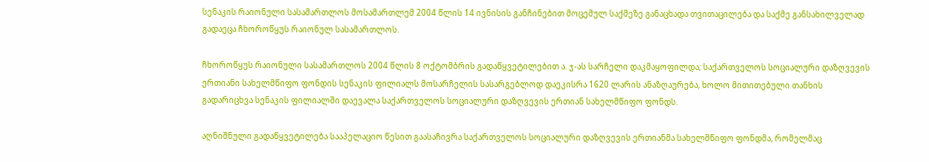სენაკის რაიონული სასამართლოს მოსამართლემ 2004 წლის 14 ივნისის განჩინებით მოცემულ საქმეზე განაცხადა თვითაცილება და საქმე განსახილველად გადაეცა ჩხოროწყუს რაიონულ სასამართლოს.

ჩხოროწყუს რაიონული სასამართლოს 2004 წლის 8 ოქტომბრის გადაწყვეტილებით ა. ჯ-ას სარჩელი დაკმაყოფილდა; საქართველოს სოციალური დაზღვევის ერთიანი სახელმწიფო ფონდის სენაკის ფილიალს მოსარჩელის სასარგებლოდ დაეკისრა 1620 ლარის ანაზღაურება, ხოლო მითითებული თანხის გადარიცხვა სენაკის ფილიალში დაევალა საქართველოს სოციალური დაზღვევის ერთიან სახელმწიფო ფონდს.

აღნიშნული გადაწყვეტილება სააპელაციო წესით გაასაჩივრა საქართველოს სოციალური დაზღვევის ერთიანმა სახელმწიფო ფონდმა, რომელმაც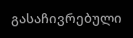გასაჩივრებული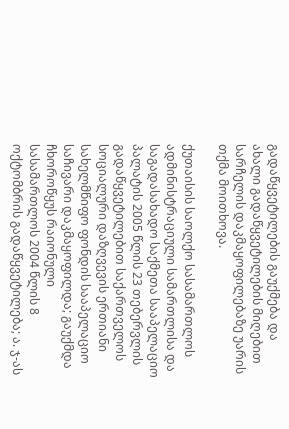გადაწყვეტილების გაუქმება და ახალი გადაწყვეტილების მიღებით სარჩელის დაკმაყოფილებაზე უარის თქმა მოითხოვა.

ქუთაისის საოლქო სასამართლოს ადმინისტრაციული სამართლისა და საგადასახადო საქმეთა სააპელაციო პალატის 2005 წლის 23 თებერვლის გადაწყვეტილებით საქართველოს სოციალური დაზღვევის ერთიანი სახელმწიფო ფონდის სააპელაციო საჩივარი დაკმაყოფილდა; გაუქმდა ჩხოროწყუს რაიონული სასამართლოს 2004 წლის 8 ოქტომბრის გადაწყვეტილება; ა. ჯ-ას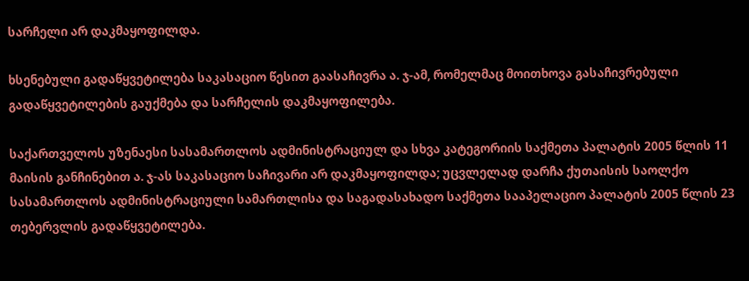სარჩელი არ დაკმაყოფილდა.

ხსენებული გადაწყვეტილება საკასაციო წესით გაასაჩივრა ა. ჯ-ამ, რომელმაც მოითხოვა გასაჩივრებული გადაწყვეტილების გაუქმება და სარჩელის დაკმაყოფილება.

საქართველოს უზენაესი სასამართლოს ადმინისტრაციულ და სხვა კატეგორიის საქმეთა პალატის 2005 წლის 11 მაისის განჩინებით ა. ჯ-ას საკასაციო საჩივარი არ დაკმაყოფილდა; უცვლელად დარჩა ქუთაისის საოლქო სასამართლოს ადმინისტრაციული სამართლისა და საგადასახადო საქმეთა სააპელაციო პალატის 2005 წლის 23 თებერვლის გადაწყვეტილება.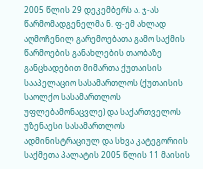2005 წლის 29 დეკემბერს ა. ჯ-ას წარმომადგენელმა ნ. ფ-ემ ახლად აღმოჩენილ გარემოებათა გამო საქმის წარმოების განახლების თაობაზე განცხადებით მიმართა ქუთაისის სააპელაციო სასამართლოს (ქუთაისის საოლქო სასამართლოს უფლებამონაცვლე) და საქართველოს უზენაესი სასამართლოს ადმინისტრაციულ და სხვა კატეგორიის საქმეთა პალატის 2005 წლის 11 მაისის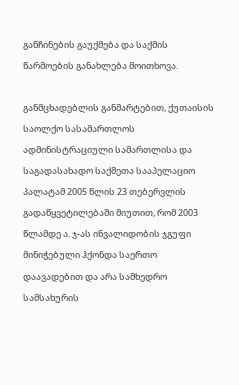განჩინების გაუქმება და საქმის წარმოების განახლება მოითხოვა.

განმცხადებლის განმარტებით, ქუთაისის საოლქო სასამართლოს ადმინისტრაციული სამართლისა და საგადასახადო საქმეთა სააპელაციო პალატამ 2005 წლის 23 თებერვლის გადაწყვეტილებაში მიუთით, რომ 2003 წლამდე ა. ჯ-ას ინვალიდობის ჯგუფი მინიჭებული ჰქონდა საერთო დაავადებით და არა სამხედრო სამსახურის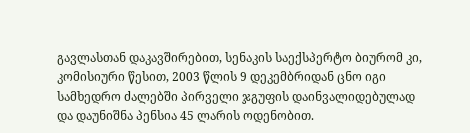გავლასთან დაკავშირებით, სენაკის საექსპერტო ბიურომ კი, კომისიური წესით, 2003 წლის 9 დეკემბრიდან ცნო იგი სამხედრო ძალებში პირველი ჯგუფის დაინვალიდებულად და დაუნიშნა პენსია 45 ლარის ოდენობით.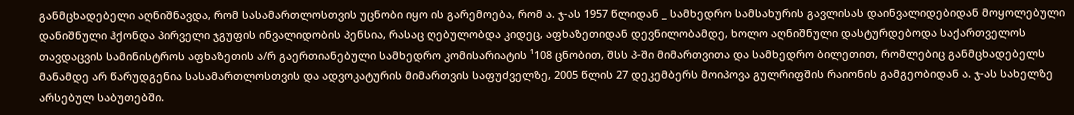განმცხადებელი აღნიშნავდა, რომ სასამართლოსთვის უცნობი იყო ის გარემოება, რომ ა. ჯ-ას 1957 წლიდან _ სამხედრო სამსახურის გავლისას დაინვალიდებიდან მოყოლებული დანიშნული ჰქონდა პირველი ჯგუფის ინვალიდობის პენსია, რასაც ღებულობდა კიდეც, აფხაზეთიდან დევნილობამდე, ხოლო აღნიშნული დასტურდებოდა საქართველოს თავდაცვის სამინისტროს აფხაზეთის ა/რ გაერთიანებული სამხედრო კომისარიატის ¹108 ცნობით, შსს პ-ში მიმართვითა და სამხედრო ბილეთით, რომლებიც განმცხადებელს მანამდე არ წარუდგენია სასამართლოსთვის და ადვოკატურის მიმართვის საფუძველზე, 2005 წლის 27 დეკემბერს მოიპოვა გულრიფშის რაიონის გამგეობიდან ა. ჯ-ას სახელზე არსებულ საბუთებში.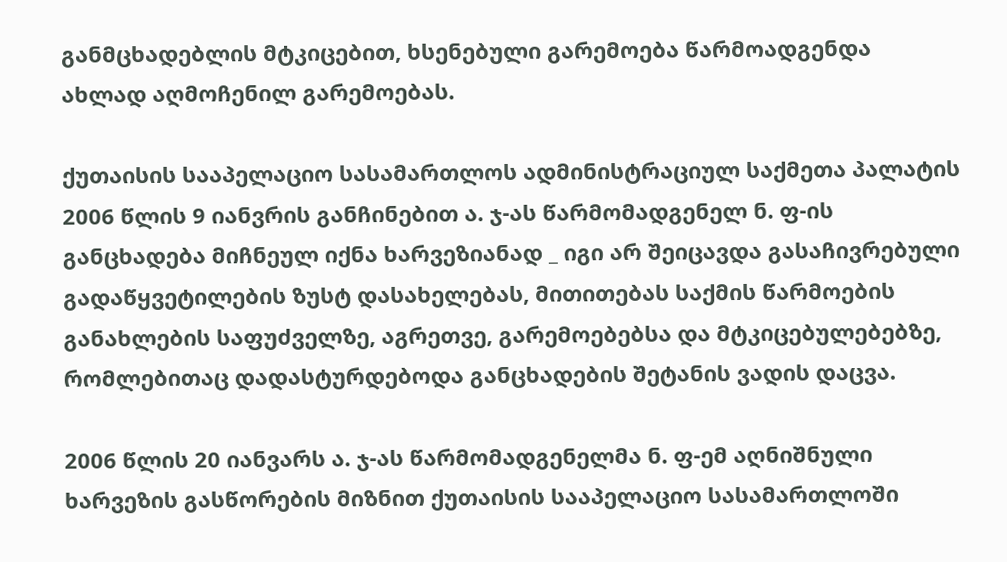განმცხადებლის მტკიცებით, ხსენებული გარემოება წარმოადგენდა ახლად აღმოჩენილ გარემოებას.

ქუთაისის სააპელაციო სასამართლოს ადმინისტრაციულ საქმეთა პალატის 2006 წლის 9 იანვრის განჩინებით ა. ჯ-ას წარმომადგენელ ნ. ფ-ის განცხადება მიჩნეულ იქნა ხარვეზიანად _ იგი არ შეიცავდა გასაჩივრებული გადაწყვეტილების ზუსტ დასახელებას, მითითებას საქმის წარმოების განახლების საფუძველზე, აგრეთვე, გარემოებებსა და მტკიცებულებებზე, რომლებითაც დადასტურდებოდა განცხადების შეტანის ვადის დაცვა.

2006 წლის 20 იანვარს ა. ჯ-ას წარმომადგენელმა ნ. ფ-ემ აღნიშნული ხარვეზის გასწორების მიზნით ქუთაისის სააპელაციო სასამართლოში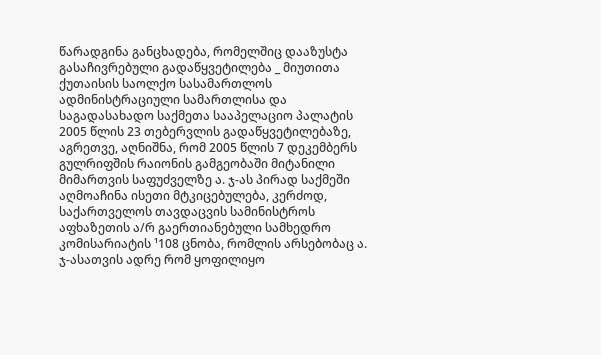წარადგინა განცხადება, რომელშიც დააზუსტა გასაჩივრებული გადაწყვეტილება _ მიუთითა ქუთაისის საოლქო სასამართლოს ადმინისტრაციული სამართლისა და საგადასახადო საქმეთა სააპელაციო პალატის 2005 წლის 23 თებერვლის გადაწყვეტილებაზე, აგრეთვე, აღნიშნა, რომ 2005 წლის 7 დეკემბერს გულრიფშის რაიონის გამგეობაში მიტანილი მიმართვის საფუძველზე ა. ჯ-ას პირად საქმეში აღმოაჩინა ისეთი მტკიცებულება, კერძოდ, საქართველოს თავდაცვის სამინისტროს აფხაზეთის ა/რ გაერთიანებული სამხედრო კომისარიატის ¹108 ცნობა, რომლის არსებობაც ა. ჯ-ასათვის ადრე რომ ყოფილიყო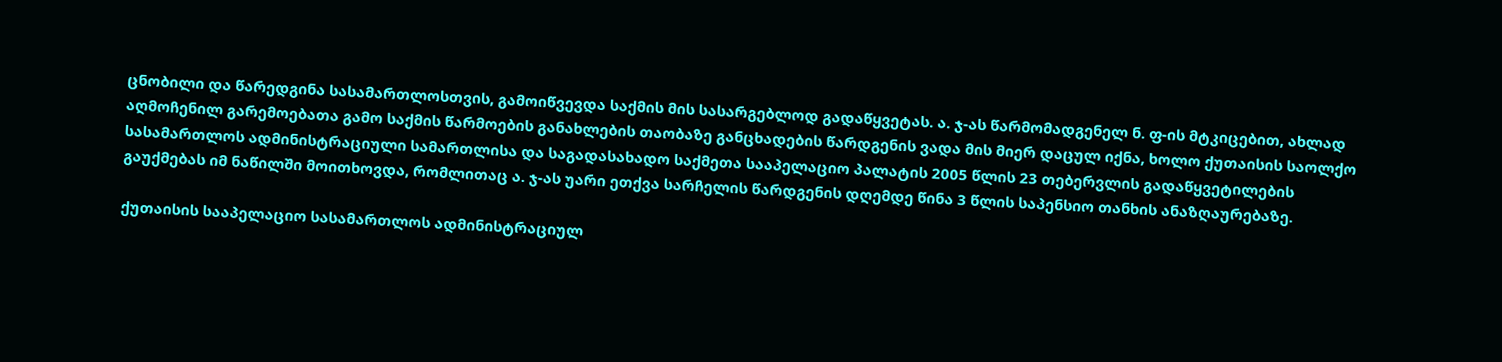ცნობილი და წარედგინა სასამართლოსთვის, გამოიწვევდა საქმის მის სასარგებლოდ გადაწყვეტას. ა. ჯ-ას წარმომადგენელ ნ. ფ-ის მტკიცებით, ახლად აღმოჩენილ გარემოებათა გამო საქმის წარმოების განახლების თაობაზე განცხადების წარდგენის ვადა მის მიერ დაცულ იქნა, ხოლო ქუთაისის საოლქო სასამართლოს ადმინისტრაციული სამართლისა და საგადასახადო საქმეთა სააპელაციო პალატის 2005 წლის 23 თებერვლის გადაწყვეტილების გაუქმებას იმ ნაწილში მოითხოვდა, რომლითაც ა. ჯ-ას უარი ეთქვა სარჩელის წარდგენის დღემდე წინა 3 წლის საპენსიო თანხის ანაზღაურებაზე.

ქუთაისის სააპელაციო სასამართლოს ადმინისტრაციულ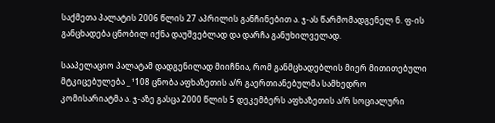საქმეთა პალატის 2006 წლის 27 აპრილის განჩინებით ა. ჯ-ას წარმომადგენელ ნ. ფ-ის განცხადება ცნობილ იქნა დაუშვებლად და დარჩა განუხილველად.

სააპელაციო პალატამ დადგენილად მიიჩნია, რომ განმცხადებლის მიერ მითითებული მტკიცებულება _ ¹108 ცნობა აფხაზეთის ა/რ გაერთიანებულმა სამხედრო კომისარიატმა ა. ჯ-აზე გასცა 2000 წლის 5 დეკემბერს აფხაზეთის ა/რ სოციალური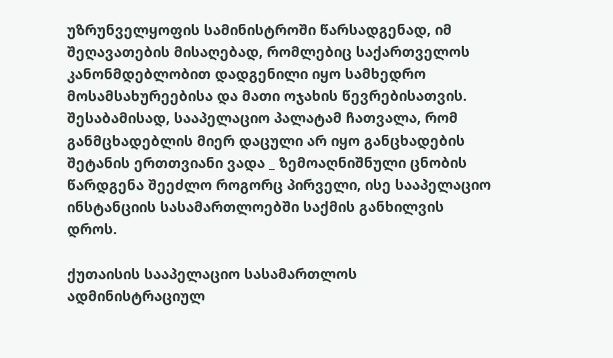უზრუნველყოფის სამინისტროში წარსადგენად, იმ შეღავათების მისაღებად, რომლებიც საქართველოს კანონმდებლობით დადგენილი იყო სამხედრო მოსამსახურეებისა და მათი ოჯახის წევრებისათვის. შესაბამისად, სააპელაციო პალატამ ჩათვალა, რომ განმცხადებლის მიერ დაცული არ იყო განცხადების შეტანის ერთთვიანი ვადა _ ზემოაღნიშნული ცნობის წარდგენა შეეძლო როგორც პირველი, ისე სააპელაციო ინსტანციის სასამართლოებში საქმის განხილვის დროს.

ქუთაისის სააპელაციო სასამართლოს ადმინისტრაციულ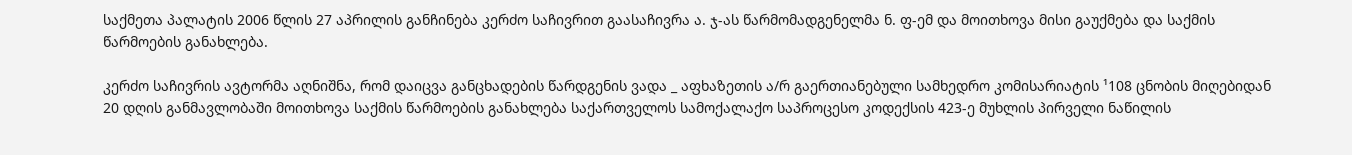საქმეთა პალატის 2006 წლის 27 აპრილის განჩინება კერძო საჩივრით გაასაჩივრა ა. ჯ-ას წარმომადგენელმა ნ. ფ-ემ და მოითხოვა მისი გაუქმება და საქმის წარმოების განახლება.

კერძო საჩივრის ავტორმა აღნიშნა, რომ დაიცვა განცხადების წარდგენის ვადა _ აფხაზეთის ა/რ გაერთიანებული სამხედრო კომისარიატის ¹108 ცნობის მიღებიდან 20 დღის განმავლობაში მოითხოვა საქმის წარმოების განახლება საქართველოს სამოქალაქო საპროცესო კოდექსის 423-ე მუხლის პირველი ნაწილის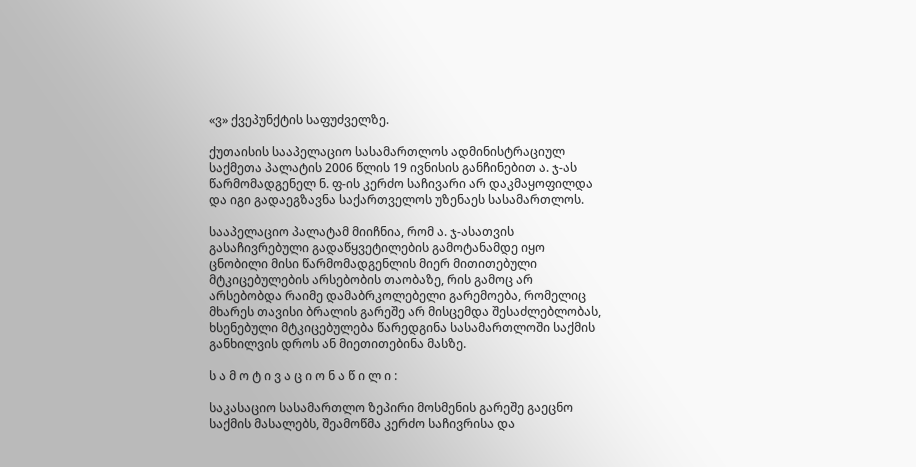«ვ» ქვეპუნქტის საფუძველზე.

ქუთაისის სააპელაციო სასამართლოს ადმინისტრაციულ საქმეთა პალატის 2006 წლის 19 ივნისის განჩინებით ა. ჯ-ას წარმომადგენელ ნ. ფ-ის კერძო საჩივარი არ დაკმაყოფილდა და იგი გადაეგზავნა საქართველოს უზენაეს სასამართლოს.

სააპელაციო პალატამ მიიჩნია, რომ ა. ჯ-ასათვის გასაჩივრებული გადაწყვეტილების გამოტანამდე იყო ცნობილი მისი წარმომადგენლის მიერ მითითებული მტკიცებულების არსებობის თაობაზე, რის გამოც არ არსებობდა რაიმე დამაბრკოლებელი გარემოება, რომელიც მხარეს თავისი ბრალის გარეშე არ მისცემდა შესაძლებლობას, ხსენებული მტკიცებულება წარედგინა სასამართლოში საქმის განხილვის დროს ან მიეთითებინა მასზე.

ს ა მ ო ტ ი ვ ა ც ი ო ნ ა წ ი ლ ი :

საკასაციო სასამართლო ზეპირი მოსმენის გარეშე გაეცნო საქმის მასალებს, შეამოწმა კერძო საჩივრისა და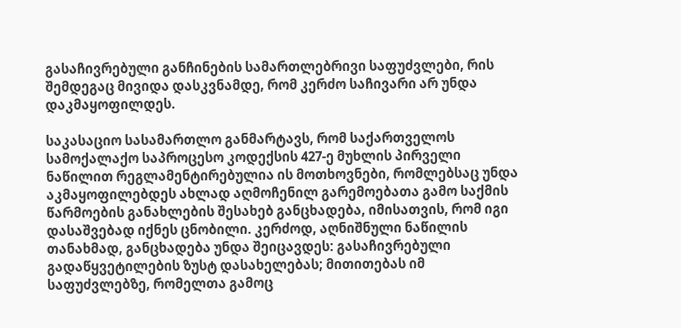გასაჩივრებული განჩინების სამართლებრივი საფუძვლები, რის შემდეგაც მივიდა დასკვნამდე, რომ კერძო საჩივარი არ უნდა დაკმაყოფილდეს.

საკასაციო სასამართლო განმარტავს, რომ საქართველოს სამოქალაქო საპროცესო კოდექსის 427-ე მუხლის პირველი ნაწილით რეგლამენტირებულია ის მოთხოვნები, რომლებსაც უნდა აკმაყოფილებდეს ახლად აღმოჩენილ გარემოებათა გამო საქმის წარმოების განახლების შესახებ განცხადება, იმისათვის, რომ იგი დასაშვებად იქნეს ცნობილი. კერძოდ, აღნიშნული ნაწილის თანახმად, განცხადება უნდა შეიცავდეს: გასაჩივრებული გადაწყვეტილების ზუსტ დასახელებას; მითითებას იმ საფუძვლებზე, რომელთა გამოც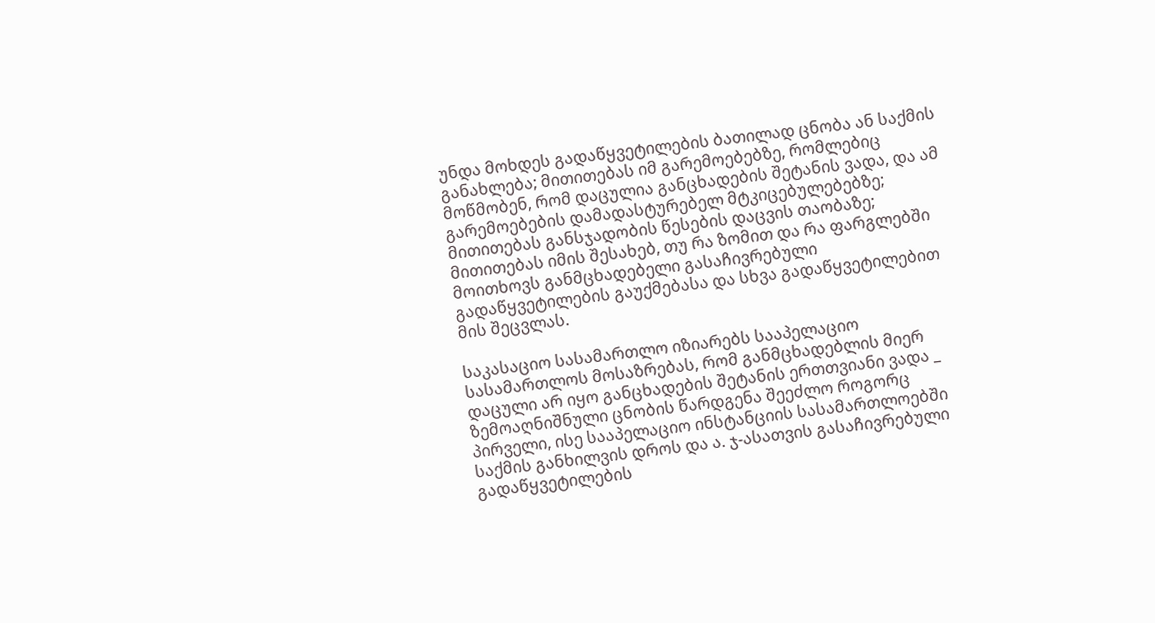უნდა მოხდეს გადაწყვეტილების ბათილად ცნობა ან საქმის განახლება; მითითებას იმ გარემოებებზე, რომლებიც მოწმობენ, რომ დაცულია განცხადების შეტანის ვადა, და ამ გარემოებების დამადასტურებელ მტკიცებულებებზე; მითითებას განსჯადობის წესების დაცვის თაობაზე; მითითებას იმის შესახებ, თუ რა ზომით და რა ფარგლებში მოითხოვს განმცხადებელი გასაჩივრებული გადაწყვეტილების გაუქმებასა და სხვა გადაწყვეტილებით მის შეცვლას.

საკასაციო სასამართლო იზიარებს სააპელაციო სასამართლოს მოსაზრებას, რომ განმცხადებლის მიერ დაცული არ იყო განცხადების შეტანის ერთთვიანი ვადა _ ზემოაღნიშნული ცნობის წარდგენა შეეძლო როგორც პირველი, ისე სააპელაციო ინსტანციის სასამართლოებში საქმის განხილვის დროს და ა. ჯ-ასათვის გასაჩივრებული გადაწყვეტილების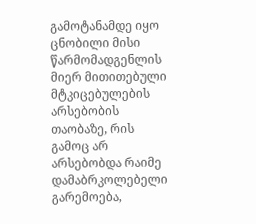გამოტანამდე იყო ცნობილი მისი წარმომადგენლის მიერ მითითებული მტკიცებულების არსებობის თაობაზე, რის გამოც არ არსებობდა რაიმე დამაბრკოლებელი გარემოება,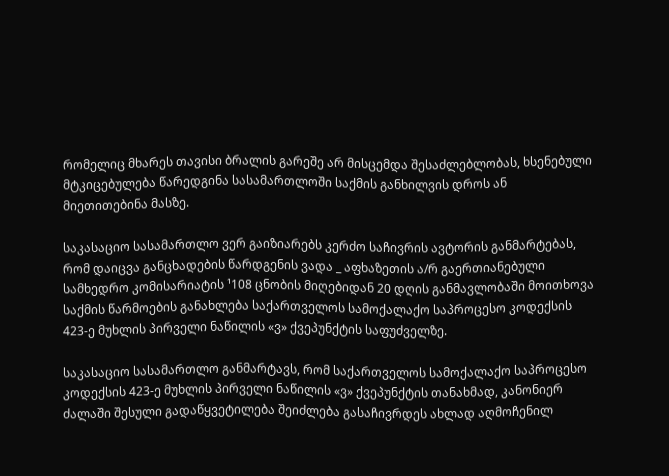რომელიც მხარეს თავისი ბრალის გარეშე არ მისცემდა შესაძლებლობას, ხსენებული მტკიცებულება წარედგინა სასამართლოში საქმის განხილვის დროს ან მიეთითებინა მასზე.

საკასაციო სასამართლო ვერ გაიზიარებს კერძო საჩივრის ავტორის განმარტებას, რომ დაიცვა განცხადების წარდგენის ვადა _ აფხაზეთის ა/რ გაერთიანებული სამხედრო კომისარიატის ¹108 ცნობის მიღებიდან 20 დღის განმავლობაში მოითხოვა საქმის წარმოების განახლება საქართველოს სამოქალაქო საპროცესო კოდექსის 423-ე მუხლის პირველი ნაწილის «ვ» ქვეპუნქტის საფუძველზე.

საკასაციო სასამართლო განმარტავს, რომ საქართველოს სამოქალაქო საპროცესო კოდექსის 423-ე მუხლის პირველი ნაწილის «ვ» ქვეპუნქტის თანახმად, კანონიერ ძალაში შესული გადაწყვეტილება შეიძლება გასაჩივრდეს ახლად აღმოჩენილ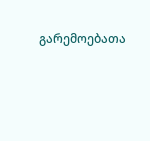გარემოებათა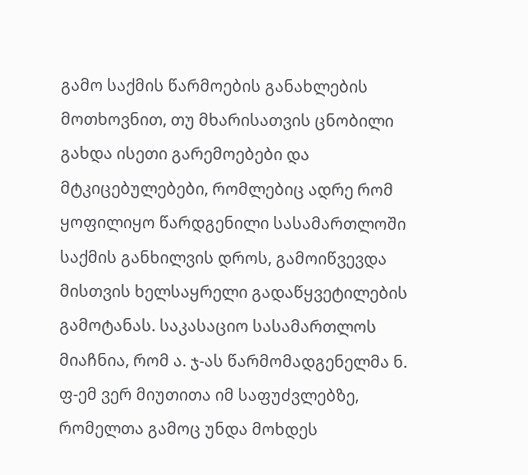გამო საქმის წარმოების განახლების მოთხოვნით, თუ მხარისათვის ცნობილი გახდა ისეთი გარემოებები და მტკიცებულებები, რომლებიც ადრე რომ ყოფილიყო წარდგენილი სასამართლოში საქმის განხილვის დროს, გამოიწვევდა მისთვის ხელსაყრელი გადაწყვეტილების გამოტანას. საკასაციო სასამართლოს მიაჩნია, რომ ა. ჯ-ას წარმომადგენელმა ნ. ფ-ემ ვერ მიუთითა იმ საფუძვლებზე, რომელთა გამოც უნდა მოხდეს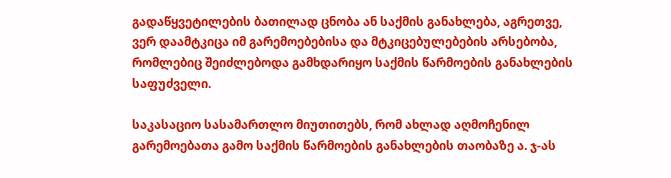გადაწყვეტილების ბათილად ცნობა ან საქმის განახლება, აგრეთვე, ვერ დაამტკიცა იმ გარემოებებისა და მტკიცებულებების არსებობა, რომლებიც შეიძლებოდა გამხდარიყო საქმის წარმოების განახლების საფუძველი.

საკასაციო სასამართლო მიუთითებს, რომ ახლად აღმოჩენილ გარემოებათა გამო საქმის წარმოების განახლების თაობაზე ა. ჯ-ას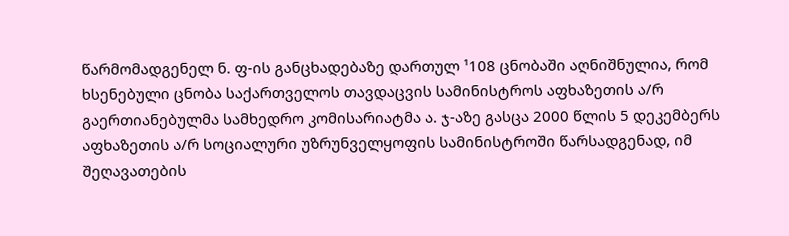წარმომადგენელ ნ. ფ-ის განცხადებაზე დართულ ¹108 ცნობაში აღნიშნულია, რომ ხსენებული ცნობა საქართველოს თავდაცვის სამინისტროს აფხაზეთის ა/რ გაერთიანებულმა სამხედრო კომისარიატმა ა. ჯ-აზე გასცა 2000 წლის 5 დეკემბერს აფხაზეთის ა/რ სოციალური უზრუნველყოფის სამინისტროში წარსადგენად, იმ შეღავათების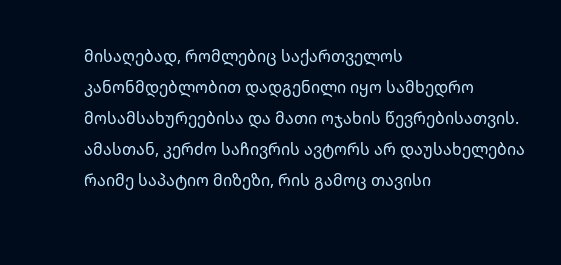მისაღებად, რომლებიც საქართველოს კანონმდებლობით დადგენილი იყო სამხედრო მოსამსახურეებისა და მათი ოჯახის წევრებისათვის. ამასთან, კერძო საჩივრის ავტორს არ დაუსახელებია რაიმე საპატიო მიზეზი, რის გამოც თავისი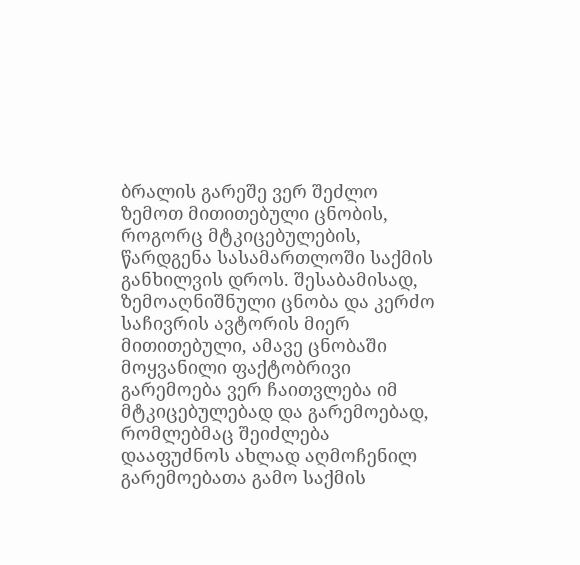ბრალის გარეშე ვერ შეძლო ზემოთ მითითებული ცნობის, როგორც მტკიცებულების, წარდგენა სასამართლოში საქმის განხილვის დროს. შესაბამისად, ზემოაღნიშნული ცნობა და კერძო საჩივრის ავტორის მიერ მითითებული, ამავე ცნობაში მოყვანილი ფაქტობრივი გარემოება ვერ ჩაითვლება იმ მტკიცებულებად და გარემოებად, რომლებმაც შეიძლება დააფუძნოს ახლად აღმოჩენილ გარემოებათა გამო საქმის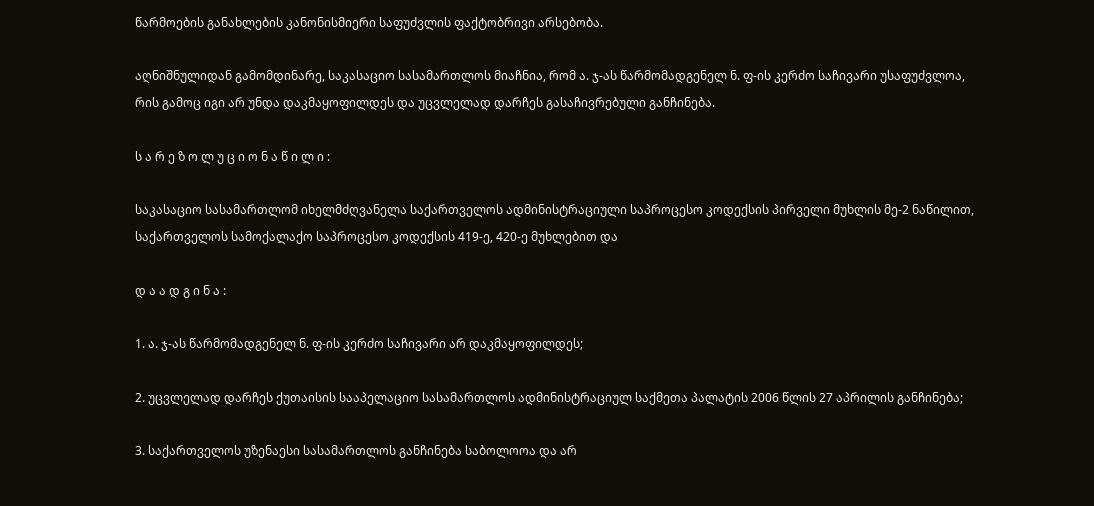წარმოების განახლების კანონისმიერი საფუძვლის ფაქტობრივი არსებობა.

აღნიშნულიდან გამომდინარე, საკასაციო სასამართლოს მიაჩნია, რომ ა. ჯ-ას წარმომადგენელ ნ. ფ-ის კერძო საჩივარი უსაფუძვლოა, რის გამოც იგი არ უნდა დაკმაყოფილდეს და უცვლელად დარჩეს გასაჩივრებული განჩინება.

ს ა რ ე ზ ო ლ უ ც ი ო ნ ა წ ი ლ ი :

საკასაციო სასამართლომ იხელმძღვანელა საქართველოს ადმინისტრაციული საპროცესო კოდექსის პირველი მუხლის მე-2 ნაწილით, საქართველოს სამოქალაქო საპროცესო კოდექსის 419-ე, 420-ე მუხლებით და

დ ა ა დ გ ი ნ ა :

1. ა. ჯ-ას წარმომადგენელ ნ. ფ-ის კერძო საჩივარი არ დაკმაყოფილდეს;

2. უცვლელად დარჩეს ქუთაისის სააპელაციო სასამართლოს ადმინისტრაციულ საქმეთა პალატის 2006 წლის 27 აპრილის განჩინება;

3. საქართველოს უზენაესი სასამართლოს განჩინება საბოლოოა და არ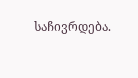საჩივრდება.